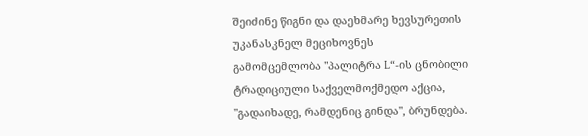შეიძინე წიგნი და დაეხმარე ხევსურეთის უკანასკნელ მეციხოვნეს
გამომცემლობა "პალიტრა L“-ის ცნობილი ტრადიციული საქველმოქმედო აქცია, "გადაიხადე, რამდენიც გინდა", ბრუნდება.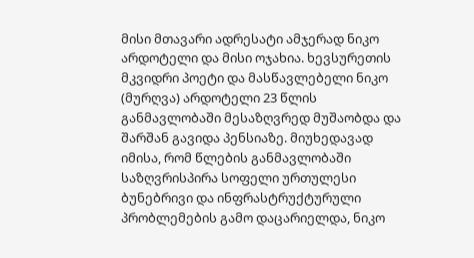მისი მთავარი ადრესატი ამჯერად ნიკო არდოტელი და მისი ოჯახია. ხევსურეთის მკვიდრი პოეტი და მასწავლებელი ნიკო (მურღვა) არდოტელი 23 წლის განმავლობაში მესაზღვრედ მუშაობდა და შარშან გავიდა პენსიაზე. მიუხედავად იმისა, რომ წლების განმავლობაში საზღვრისპირა სოფელი ურთულესი ბუნებრივი და ინფრასტრუქტურული პრობლემების გამო დაცარიელდა, ნიკო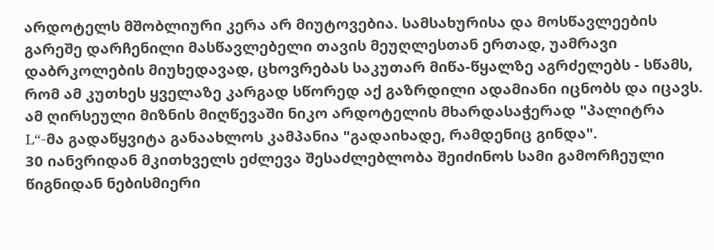არდოტელს მშობლიური კერა არ მიუტოვებია. სამსახურისა და მოსწავლეების გარეშე დარჩენილი მასწავლებელი თავის მეუღლესთან ერთად, უამრავი დაბრკოლების მიუხედავად, ცხოვრებას საკუთარ მიწა-წყალზე აგრძელებს - სწამს, რომ ამ კუთხეს ყველაზე კარგად სწორედ აქ გაზრდილი ადამიანი იცნობს და იცავს. ამ ღირსეული მიზნის მიღწევაში ნიკო არდოტელის მხარდასაჭერად "პალიტრა L“-მა გადაწყვიტა განაახლოს კამპანია "გადაიხადე, რამდენიც გინდა".
30 იანვრიდან მკითხველს ეძლევა შესაძლებლობა შეიძინოს სამი გამორჩეული წიგნიდან ნებისმიერი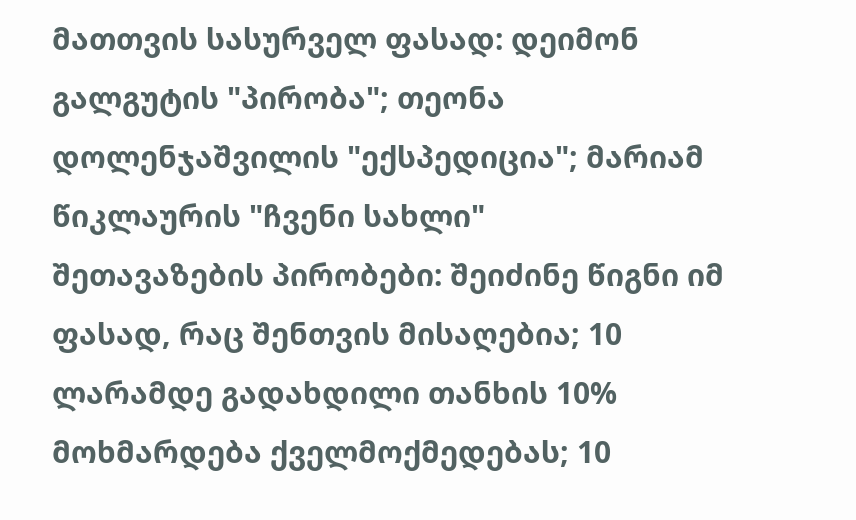მათთვის სასურველ ფასად: დეიმონ გალგუტის "პირობა"; თეონა დოლენჯაშვილის "ექსპედიცია"; მარიამ წიკლაურის "ჩვენი სახლი"
შეთავაზების პირობები: შეიძინე წიგნი იმ ფასად, რაც შენთვის მისაღებია; 10 ლარამდე გადახდილი თანხის 10% მოხმარდება ქველმოქმედებას; 10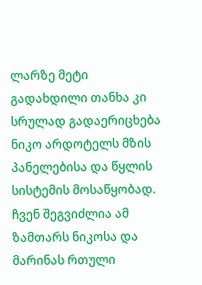ლარზე მეტი გადახდილი თანხა კი სრულად გადაერიცხება ნიკო არდოტელს მზის პანელებისა და წყლის სისტემის მოსაწყობად. ჩვენ შეგვიძლია ამ ზამთარს ნიკოსა და მარინას რთული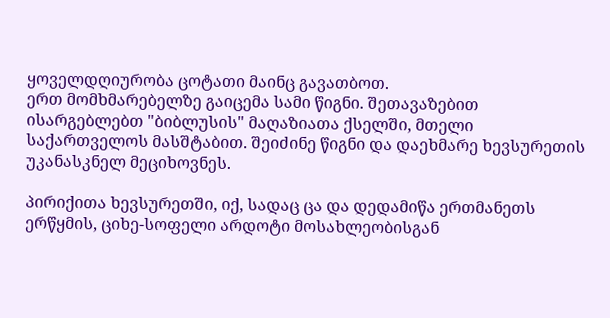ყოველდღიურობა ცოტათი მაინც გავათბოთ.
ერთ მომხმარებელზე გაიცემა სამი წიგნი. შეთავაზებით ისარგებლებთ "ბიბლუსის" მაღაზიათა ქსელში, მთელი საქართველოს მასშტაბით. შეიძინე წიგნი და დაეხმარე ხევსურეთის უკანასკნელ მეციხოვნეს.

პირიქითა ხევსურეთში, იქ, სადაც ცა და დედამიწა ერთმანეთს ერწყმის, ციხე-სოფელი არდოტი მოსახლეობისგან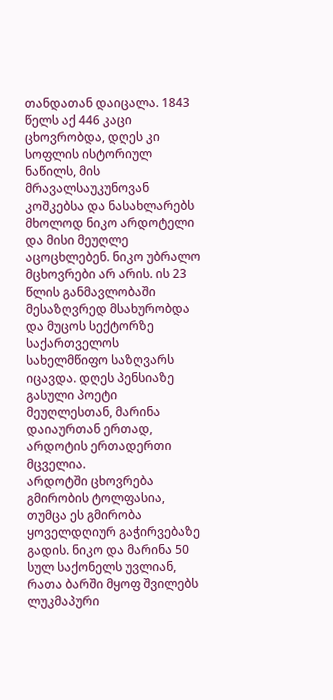თანდათან დაიცალა. 1843 წელს აქ 446 კაცი ცხოვრობდა, დღეს კი სოფლის ისტორიულ ნაწილს, მის მრავალსაუკუნოვან კოშკებსა და ნასახლარებს მხოლოდ ნიკო არდოტელი და მისი მეუღლე აცოცხლებენ. ნიკო უბრალო მცხოვრები არ არის. ის 23 წლის განმავლობაში მესაზღვრედ მსახურობდა და მუცოს სექტორზე საქართველოს სახელმწიფო საზღვარს იცავდა. დღეს პენსიაზე გასული პოეტი მეუღლესთან, მარინა დაიაურთან ერთად, არდოტის ერთადერთი მცველია.
არდოტში ცხოვრება გმირობის ტოლფასია, თუმცა ეს გმირობა ყოველდღიურ გაჭირვებაზე გადის. ნიკო და მარინა 50 სულ საქონელს უვლიან, რათა ბარში მყოფ შვილებს ლუკმაპური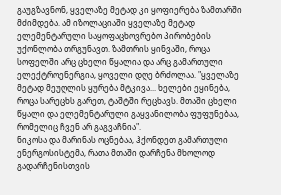გაუგზავნონ, ყველაზე მეტად კი ყოფიერება ზამთარში მძიმდება. ამ იზოლაციაში ყველაზე მეტად ელემენტარული საყოფაცხოვრებო პირობების უქონლობა თრგუნავთ. ზამთრის ყინვაში, როცა სოფელში არც ცხელი წყალია და არც გამართული ელექტროენერგია, ყოველი დღე ბრძოლაა. "ყველაზე მეტად მეუღლის ყურება მტკივა... ხელები ეყინება, როცა სარეცხს გარეთ, ტაშტში რეცხავს. მთაში ცხელი წყალი და ელემენტარული გაყვანილობა ფუფუნებაა, რომელიც ჩვენ არ გაგვაჩნია".
ნიკოსა და მარინას ოცნებაა, ჰქონდეთ გამართული ენერგოსისტემა, რათა მთაში დარჩენა მხოლოდ გადარჩენისთვის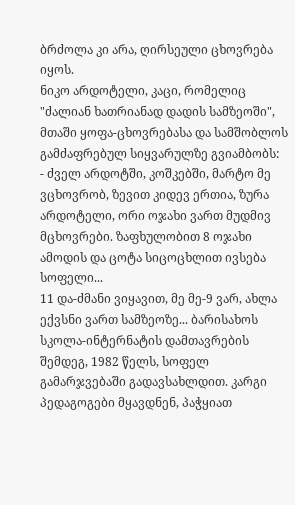ბრძოლა კი არა, ღირსეული ცხოვრება იყოს.
ნიკო არდოტელი, კაცი, რომელიც "ძალიან ხათრიანად დადის სამზეოში", მთაში ყოფა-ცხოვრებასა და სამშობლოს გამძაფრებულ სიყვარულზე გვიამბობს:
- ძველ არდოტში, კოშკებში, მარტო მე ვცხოვრობ, ზევით კიდევ ერთია, ზურა არდოტელი, ორი ოჯახი ვართ მუდმივ მცხოვრები. ზაფხულობით 8 ოჯახი ამოდის და ცოტა სიცოცხლით ივსება სოფელი...
11 და-ძმანი ვიყავით, მე მე-9 ვარ, ახლა ექვსნი ვართ სამზეოზე... ბარისახოს სკოლა-ინტერნატის დამთავრების შემდეგ, 1982 წელს, სოფელ გამარჯვებაში გადავსახლდით. კარგი პედაგოგები მყავდნენ, პაჭყიათ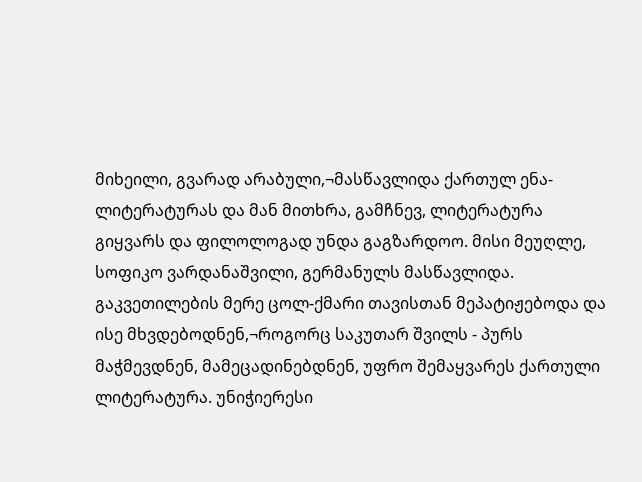მიხეილი, გვარად არაბული,¬მასწავლიდა ქართულ ენა-ლიტერატურას და მან მითხრა, გამჩნევ, ლიტერატურა გიყვარს და ფილოლოგად უნდა გაგზარდოო. მისი მეუღლე, სოფიკო ვარდანაშვილი, გერმანულს მასწავლიდა. გაკვეთილების მერე ცოლ-ქმარი თავისთან მეპატიჟებოდა და ისე მხვდებოდნენ,¬როგორც საკუთარ შვილს - პურს მაჭმევდნენ, მამეცადინებდნენ, უფრო შემაყვარეს ქართული ლიტერატურა. უნიჭიერესი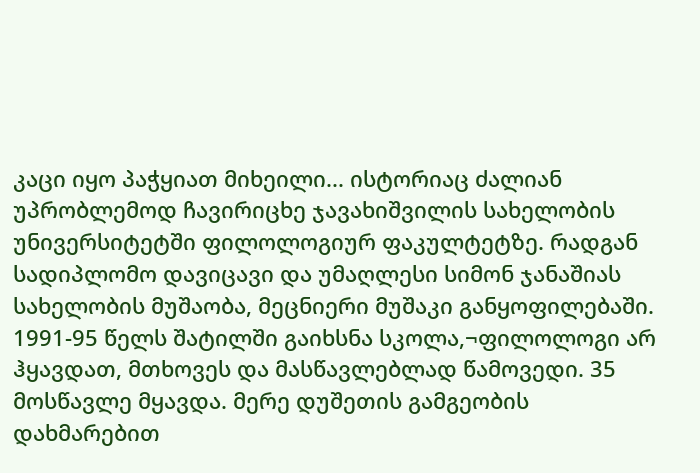კაცი იყო პაჭყიათ მიხეილი... ისტორიაც ძალიან უპრობლემოდ ჩავირიცხე ჯავახიშვილის სახელობის უნივერსიტეტში ფილოლოგიურ ფაკულტეტზე. რადგან სადიპლომო დავიცავი და უმაღლესი სიმონ ჯანაშიას სახელობის მუშაობა, მეცნიერი მუშაკი განყოფილებაში. 1991-95 წელს შატილში გაიხსნა სკოლა,¬ფილოლოგი არ ჰყავდათ, მთხოვეს და მასწავლებლად წამოვედი. 35 მოსწავლე მყავდა. მერე დუშეთის გამგეობის დახმარებით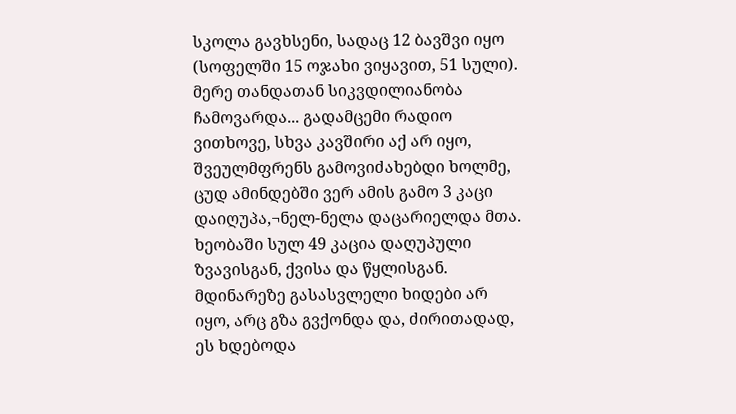სკოლა გავხსენი, სადაც 12 ბავშვი იყო (სოფელში 15 ოჯახი ვიყავით, 51 სული). მერე თანდათან სიკვდილიანობა ჩამოვარდა... გადამცემი რადიო ვითხოვე, სხვა კავშირი აქ არ იყო, შვეულმფრენს გამოვიძახებდი ხოლმე, ცუდ ამინდებში ვერ ამის გამო 3 კაცი დაიღუპა,¬ნელ-ნელა დაცარიელდა მთა. ხეობაში სულ 49 კაცია დაღუპული ზვავისგან, ქვისა და წყლისგან. მდინარეზე გასასვლელი ხიდები არ იყო, არც გზა გვქონდა და, ძირითადად, ეს ხდებოდა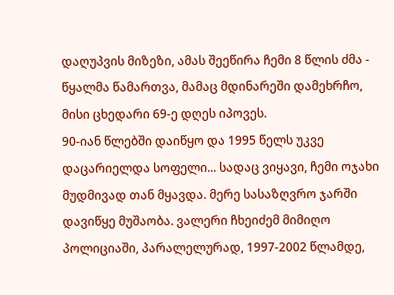დაღუპვის მიზეზი, ამას შეეწირა ჩემი 8 წლის ძმა - წყალმა წამართვა, მამაც მდინარეში დამეხრჩო, მისი ცხედარი 69-ე დღეს იპოვეს.
90-იან წლებში დაიწყო და 1995 წელს უკვე დაცარიელდა სოფელი... სადაც ვიყავი, ჩემი ოჯახი მუდმივად თან მყავდა. მერე სასაზღვრო ჯარში დავიწყე მუშაობა. ვალერი ჩხეიძემ მიმიღო პოლიციაში, პარალელურად, 1997-2002 წლამდე,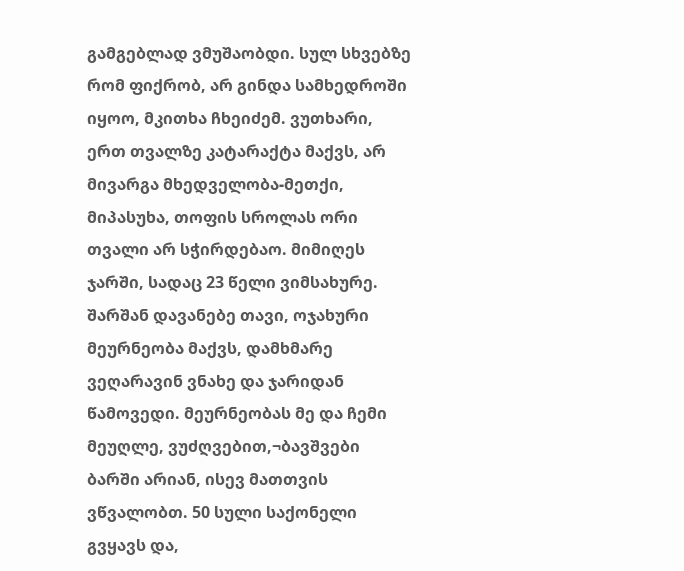გამგებლად ვმუშაობდი. სულ სხვებზე რომ ფიქრობ, არ გინდა სამხედროში იყოო, მკითხა ჩხეიძემ. ვუთხარი, ერთ თვალზე კატარაქტა მაქვს, არ მივარგა მხედველობა-მეთქი, მიპასუხა, თოფის სროლას ორი თვალი არ სჭირდებაო. მიმიღეს ჯარში, სადაც 23 წელი ვიმსახურე. შარშან დავანებე თავი, ოჯახური მეურნეობა მაქვს, დამხმარე ვეღარავინ ვნახე და ჯარიდან წამოვედი. მეურნეობას მე და ჩემი მეუღლე, ვუძღვებით,¬ბავშვები ბარში არიან, ისევ მათთვის ვწვალობთ. 50 სული საქონელი გვყავს და,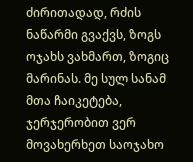ძირითადად, რძის ნაწარმი გვაქვს, ზოგს ოჯახს ვახმართ, ზოგიც მარინას. მე სულ სანამ მთა ჩაიკეტება, ჯერჯერობით ვერ მოვახერხეთ საოჯახო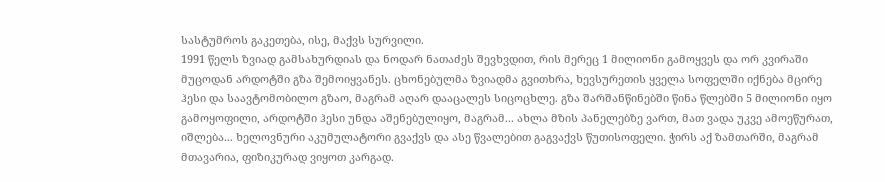სასტუმროს გაკეთება, ისე, მაქვს სურვილი.
1991 წელს ზვიად გამსახურდიას და ნოდარ ნათაძეს შევხვდით, რის მერეც 1 მილიონი გამოყვეს და ორ კვირაში მუცოდან არდოტში გზა შემოიყვანეს. ცხონებულმა ზვიადმა გვითხრა, ხევსურეთის ყველა სოფელში იქნება მცირე ჰესი და საავტომობილო გზაო, მაგრამ აღარ დააცალეს სიცოცხლე. გზა შარშანწინებში წინა წლებში 5 მილიონი იყო გამოყოფილი, არდოტში ჰესი უნდა აშენებულიყო, მაგრამ... ახლა მზის პანელებზე ვართ, მათ ვადა უკვე ამოეწურათ, იშლება... ხელოვნური აკუმულატორი გვაქვს და ასე წვალებით გაგვაქვს წუთისოფელი. ჭირს აქ ზამთარში, მაგრამ მთავარია, ფიზიკურად ვიყოთ კარგად.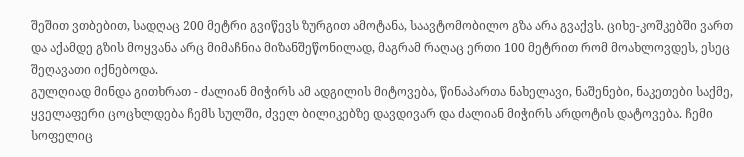შეშით ვთბებით, სადღაც 200 მეტრი გვიწევს ზურგით ამოტანა, საავტომობილო გზა არა გვაქვს. ციხე-კოშკებში ვართ და აქამდე გზის მოყვანა არც მიმაჩნია მიზანშეწონილად, მაგრამ რაღაც ერთი 100 მეტრით რომ მოახლოვდეს, ესეც შეღავათი იქნებოდა.
გულღიად მინდა გითხრათ - ძალიან მიჭირს ამ ადგილის მიტოვება, წინაპართა ნახელავი, ნაშენები, ნაკეთები საქმე, ყველაფერი ცოცხლდება ჩემს სულში, ძველ ბილიკებზე დავდივარ და ძალიან მიჭირს არდოტის დატოვება. ჩემი სოფელიც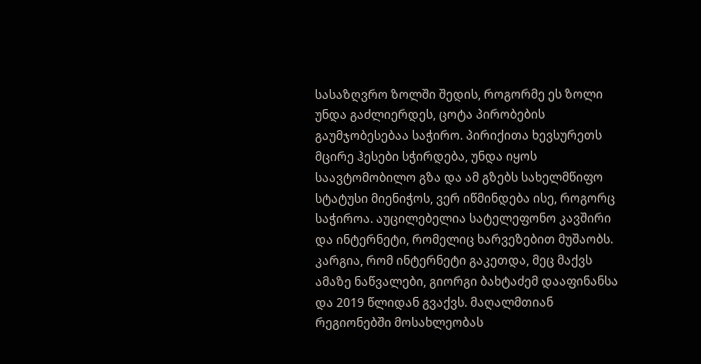სასაზღვრო ზოლში შედის, როგორმე ეს ზოლი უნდა გაძლიერდეს, ცოტა პირობების გაუმჯობესებაა საჭირო. პირიქითა ხევსურეთს მცირე ჰესები სჭირდება, უნდა იყოს საავტომობილო გზა და ამ გზებს სახელმწიფო სტატუსი მიენიჭოს, ვერ იწმინდება ისე, როგორც საჭიროა. აუცილებელია სატელეფონო კავშირი და ინტერნეტი, რომელიც ხარვეზებით მუშაობს. კარგია, რომ ინტერნეტი გაკეთდა, მეც მაქვს ამაზე ნაწვალები, გიორგი ბახტაძემ დააფინანსა და 2019 წლიდან გვაქვს. მაღალმთიან რეგიონებში მოსახლეობას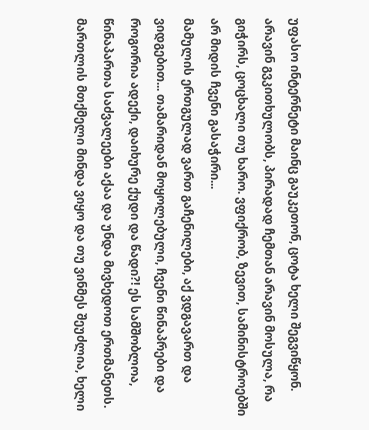უფასო ინტერნეტი მაინც გაუკეთონ, ცოტა ხელი შეგვიწყონ. არავინ გვკითხულობს, პირადად ჩემთან არავინ მოსულა, რა გიჭირს, ცოცხალი თუ ხარო. ვფიქრობ, ზევით, სამინისტროებში არ მიდის ჩვენი გასაჭირი...
მამულის ერთგულად ვართ გაჩენილები, აქ ვდგავართ და ვიდგებით... თამარიდან მოყოლებული, ჩვენი წინაპრები და როგორია ადექი, დაიხურე ქუდი და წადი?! ეს სამშობლოა, წინაპართა საძვალეები აქაა და უნდა მივხედოთ ერთმანეთს. მართლის მთქმელი მინდა ვიყო და თუ ვინმეს შეუძლია, ხელი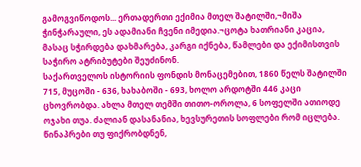გამოგვიწოდოს... ერთადერთი ექიმია მთელ შატილში,¬მიშა ჭინჭარაული, ეს ადამიანი ჩვენი იმედია.¬ცოტა ხათრიანი კაცია, მასაც სჭირდება დახმარება, კარგი იქნება, წამლები და ექიმისთვის საჭირო ატრიბუტები შეუძინონ.
საქართველოს ისტორიის ფონდის მონაცემებით, 1860 წელს შატილში 715, მუცოში - 636, ხახაბოში - 693, ხოლო არდოტში 446 კაცი ცხოვრობდა. ახლა მთელ თემში თითო-ოროლა, 6 სოფელში ათიოდე ოჯახი თუა. ძალიან დასანანია, ხევსურეთის სოფლები რომ იცლება. წინაპრები თუ ფიქრობდნენ,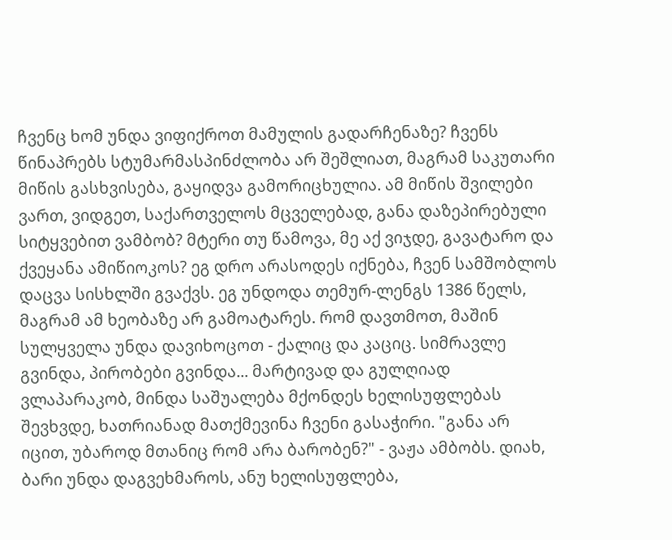ჩვენც ხომ უნდა ვიფიქროთ მამულის გადარჩენაზე? ჩვენს წინაპრებს სტუმარმასპინძლობა არ შეშლიათ, მაგრამ საკუთარი მიწის გასხვისება, გაყიდვა გამორიცხულია. ამ მიწის შვილები ვართ, ვიდგეთ, საქართველოს მცველებად, განა დაზეპირებული სიტყვებით ვამბობ? მტერი თუ წამოვა, მე აქ ვიჯდე, გავატარო და ქვეყანა ამიწიოკოს? ეგ დრო არასოდეს იქნება, ჩვენ სამშობლოს დაცვა სისხლში გვაქვს. ეგ უნდოდა თემურ-ლენგს 1386 წელს, მაგრამ ამ ხეობაზე არ გამოატარეს. რომ დავთმოთ, მაშინ სულყველა უნდა დავიხოცოთ - ქალიც და კაციც. სიმრავლე გვინდა, პირობები გვინდა... მარტივად და გულღიად ვლაპარაკობ, მინდა საშუალება მქონდეს ხელისუფლებას შევხვდე, ხათრიანად მათქმევინა ჩვენი გასაჭირი. "განა არ იცით, უბაროდ მთანიც რომ არა ბარობენ?" - ვაჟა ამბობს. დიახ, ბარი უნდა დაგვეხმაროს, ანუ ხელისუფლება,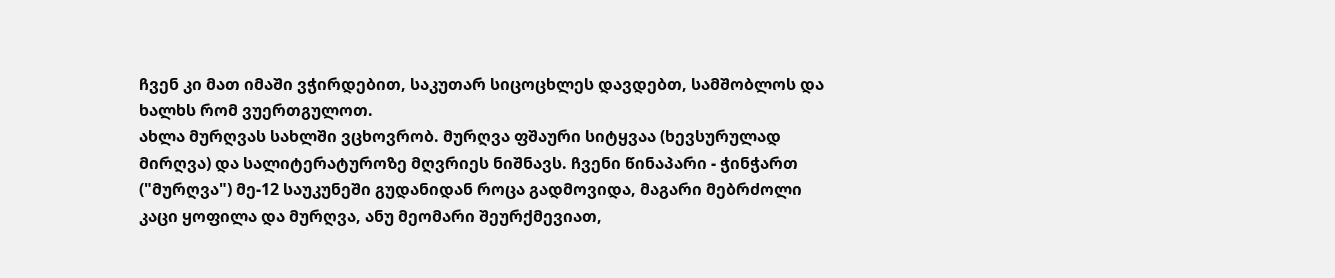ჩვენ კი მათ იმაში ვჭირდებით, საკუთარ სიცოცხლეს დავდებთ, სამშობლოს და ხალხს რომ ვუერთგულოთ.
ახლა მურღვას სახლში ვცხოვრობ. მურღვა ფშაური სიტყვაა (ხევსურულად მირღვა) და სალიტერატუროზე მღვრიეს ნიშნავს. ჩვენი წინაპარი - ჭინჭართ ("მურღვა") მე-12 საუკუნეში გუდანიდან როცა გადმოვიდა, მაგარი მებრძოლი კაცი ყოფილა და მურღვა, ანუ მეომარი შეურქმევიათ,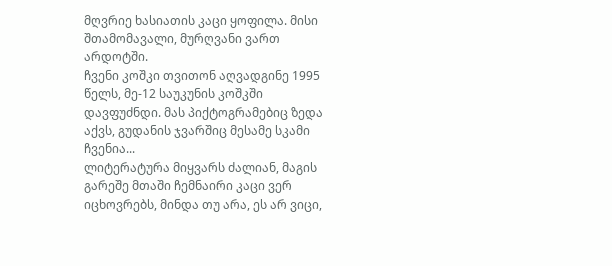მღვრიე ხასიათის კაცი ყოფილა. მისი შთამომავალი, მურღვანი ვართ არდოტში.
ჩვენი კოშკი თვითონ აღვადგინე 1995 წელს, მე-12 საუკუნის კოშკში დავფუძნდი. მას პიქტოგრამებიც ზედა აქვს, გუდანის ჯვარშიც მესამე სკამი ჩვენია...
ლიტერატურა მიყვარს ძალიან, მაგის გარეშე მთაში ჩემნაირი კაცი ვერ იცხოვრებს, მინდა თუ არა, ეს არ ვიცი,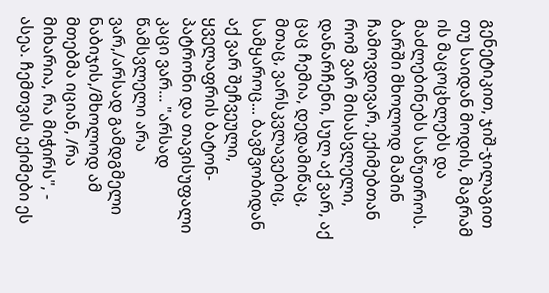გენეტიკით, ჯიშ-ჯილაგით თუ საიდან მოდის, მაგრამ ის მაცოცხლებს და მაძლებინებს საწუთროს. ბარში მხოლოდ მაშინ ჩამოვდივარ, ექიმებთან რომ ვარ მისასვლელი, დანარჩენი, სულ აქ ვარ, აქ ცაც ჩემია, დედამიწაც, მთაც, ვარსკვლავებიც, სამყაროც... ბავშვობიდან აქ ვარ შეჩვეული, ყველაფრის ბატონ-პატრონი და თავისუფალი კაცი ვარ... "არსად წამსვლელი არა ვარ,/არსად გამდგმელი ნაბიჯის,/მხოლოდ ამ მთებმა იციან, /რა მიხარია, რა მიჭირს", - ასეა. ჩემთვის ექიმები ეს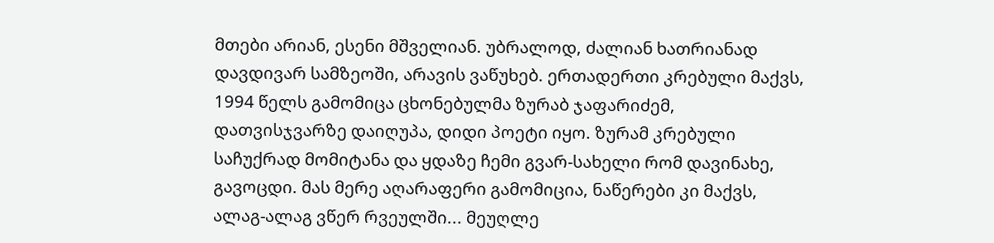მთები არიან, ესენი მშველიან. უბრალოდ, ძალიან ხათრიანად დავდივარ სამზეოში, არავის ვაწუხებ. ერთადერთი კრებული მაქვს, 1994 წელს გამომიცა ცხონებულმა ზურაბ ჯაფარიძემ, დათვისჯვარზე დაიღუპა, დიდი პოეტი იყო. ზურამ კრებული საჩუქრად მომიტანა და ყდაზე ჩემი გვარ-სახელი რომ დავინახე, გავოცდი. მას მერე აღარაფერი გამომიცია, ნაწერები კი მაქვს, ალაგ-ალაგ ვწერ რვეულში... მეუღლე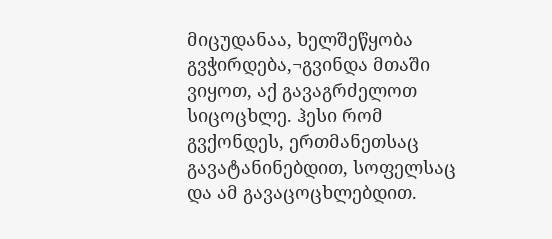მიცუდანაა, ხელშეწყობა გვჭირდება,¬გვინდა მთაში ვიყოთ, აქ გავაგრძელოთ სიცოცხლე. ჰესი რომ გვქონდეს, ერთმანეთსაც გავატანინებდით, სოფელსაც და ამ გავაცოცხლებდით.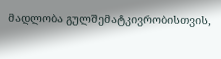მადლობა გულშემატკივრობისთვის,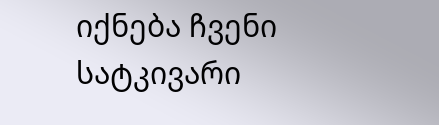იქნება ჩვენი სატკივარი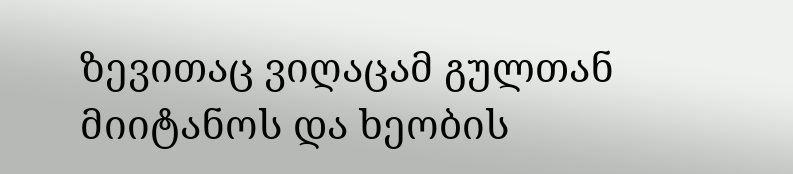ზევითაც ვიღაცამ გულთან მიიტანოს და ხეობის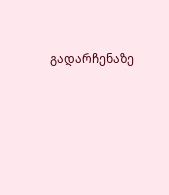გადარჩენაზე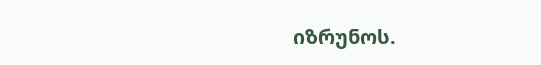იზრუნოს.